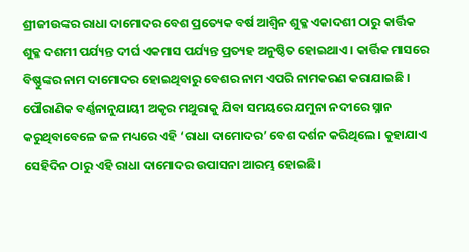ଶ୍ରୀଜୀଉଙ୍କର ରାଧା ଦାମୋଦର ବେଶ ପ୍ରତ୍ୟେକ ବର୍ଷ ଆଶ୍ୱିନ ଶୁକ୍ଳ ଏକାଦଶୀ ଠାରୁ କାର୍ତ୍ତିକ ଶୁକ୍ଳ ଦଶମୀ ପର୍ଯ୍ୟନ୍ତ ଦୀର୍ଘ ଏକମାସ ପର୍ଯ୍ୟନ୍ତ ପ୍ରତ୍ୟହ ଅନୁଷ୍ଠିତ ହୋଇଥାଏ । କାର୍ତ୍ତିକ ମାସରେ ବିଷ୍ଣୁଙ୍କର ନାମ ଦାମୋଦର ହୋଇଥିବାରୁ ବେଶର ନାମ ଏପରି ନାମକରଣ କରାଯାଇଛି ।
ପୌରାଣିକ ବର୍ଣ୍ଣନାନୁଯାୟୀ ଅକୃର ମଥୁରାକୁ ଯିବା ସମୟରେ ଯମୁନା ନଦୀରେ ସ୍ନାନ କରୁଥିବାବେଳେ ଜଳ ମଧ୍ୟରେ ଏହି ‘ରାଧା ଦାମୋଦର’ ବେଶ ଦର୍ଶନ କରିଥିଲେ । କୁହାଯାଏ ସେହିଦିନ ଠାରୁ ଏହି ରାଧା ଦାମୋଦର ଉପାସନା ଆରମ୍ଭ ହୋଇଛି।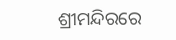ଶ୍ରୀମନ୍ଦିରରେ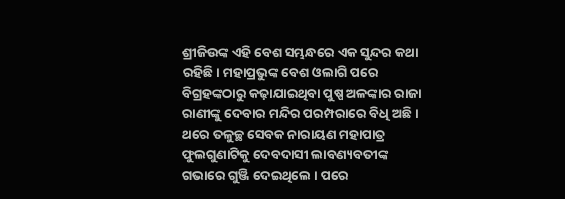ଶ୍ରୀଜିଉଙ୍କ ଏହି ବେଶ ସମ୍ଭନ୍ଧରେ ଏକ ସୁନ୍ଦର କଥା ରହିଛି। ମହାପ୍ରଭୁଙ୍କ ବେଶ ଓଲାଗି ପରେ ବିଗ୍ରହଙ୍କଠାରୁ କଢ଼ାଯାଇଥିବା ପୁଷ୍ପ ଅଳଙ୍କାର ରାଜା ରାଣୀଙ୍କୁ ଦେବାର ମନ୍ଦିର ପରମ୍ପରାରେ ବିଧି ଅଛି । ଥରେ ତଳୁଚ୍ଛ ସେବକ ନାରାୟଣ ମହାପାତ୍ର ଫୁଲଗୁଣାଟିକୁ ଦେବଦାସୀ ଲାବଣ୍ୟବତୀଙ୍କ ଗଭାରେ ଗୁଞ୍ଜି ଦେଇଥିଲେ । ପରେ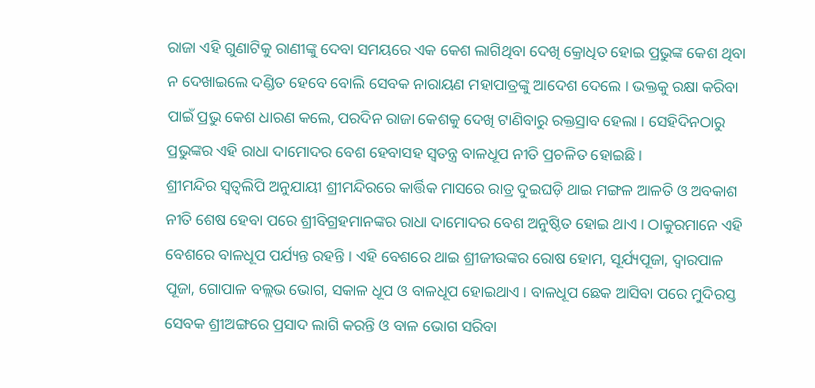ରାଜା ଏହି ଗୁଣାଟିକୁ ରାଣୀଙ୍କୁ ଦେବା ସମୟରେ ଏକ କେଶ ଲାଗିଥିବା ଦେଖି କ୍ରୋଧିତ ହୋଇ ପ୍ରଭୁଙ୍କ କେଶ ଥିବା ନ ଦେଖାଇଲେ ଦଣ୍ଡିତ ହେବେ ବୋଲି ସେବକ ନାରାୟଣ ମହାପାତ୍ରଙ୍କୁ ଆଦେଶ ଦେଲେ । ଭକ୍ତକୁ ରକ୍ଷା କରିବା ପାଇଁ ପ୍ରଭୁ କେଶ ଧାରଣ କଲେ, ପରଦିନ ରାଜା କେଶକୁ ଦେଖି ଟାଣିବାରୁ ରକ୍ତସ୍ରାବ ହେଲା । ସେହିଦିନଠାରୁ ପ୍ରଭୁଙ୍କର ଏହି ରାଧା ଦାମୋଦର ବେଶ ହେବାସହ ସ୍ୱତନ୍ତ୍ର ବାଳଧୂପ ନୀତି ପ୍ରଚଳିତ ହୋଇଛି।
ଶ୍ରୀମନ୍ଦିର ସ୍ୱତ୍ୱଲିପି ଅନୁଯାୟୀ ଶ୍ରୀମନ୍ଦିରରେ କାର୍ତ୍ତିକ ମାସରେ ରାତ୍ର ଦୁଇଘଡ଼ି ଥାଇ ମଙ୍ଗଳ ଆଳତି ଓ ଅବକାଶ ନୀତି ଶେଷ ହେବା ପରେ ଶ୍ରୀବିଗ୍ରହମାନଙ୍କର ରାଧା ଦାମୋଦର ବେଶ ଅନୁଷ୍ଠିତ ହୋଇ ଥାଏ । ଠାକୁରମାନେ ଏହି ବେଶରେ ବାଳଧୂପ ପର୍ଯ୍ୟନ୍ତ ରହନ୍ତି । ଏହି ବେଶରେ ଥାଇ ଶ୍ରୀଜୀଉଙ୍କର ରୋଷ ହୋମ, ସୂର୍ଯ୍ୟପୂଜା, ଦ୍ୱାରପାଳ ପୂଜା, ଗୋପାଳ ବଲ୍ଲଭ ଭୋଗ, ସକାଳ ଧୂପ ଓ ବାଳଧୂପ ହୋଇଥାଏ । ବାଳଧୂପ ଛେକ ଆସିବା ପରେ ମୁଦିରସ୍ତ ସେବକ ଶ୍ରୀଅଙ୍ଗରେ ପ୍ରସାଦ ଲାଗି କରନ୍ତି ଓ ବାଳ ଭୋଗ ସରିବା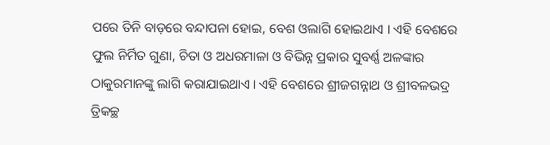ପରେ ତିନି ବାଡ଼ରେ ବନ୍ଦାପନା ହୋଇ, ବେଶ ଓଲାଗି ହୋଇଥାଏ । ଏହି ବେଶରେ ଫୁଲ ନିର୍ମିତ ଗୁଣା, ଚିତା ଓ ଅଧରମାଳା ଓ ବିଭିନ୍ନ ପ୍ରକାର ସୁବର୍ଣ୍ଣ ଅଳଙ୍କାର ଠାକୁରମାନଙ୍କୁ ଲାଗି କରାଯାଇଥାଏ । ଏହି ବେଶରେ ଶ୍ରୀଜଗନ୍ନାଥ ଓ ଶ୍ରୀବଳଭଦ୍ର ତ୍ରିକଚ୍ଛ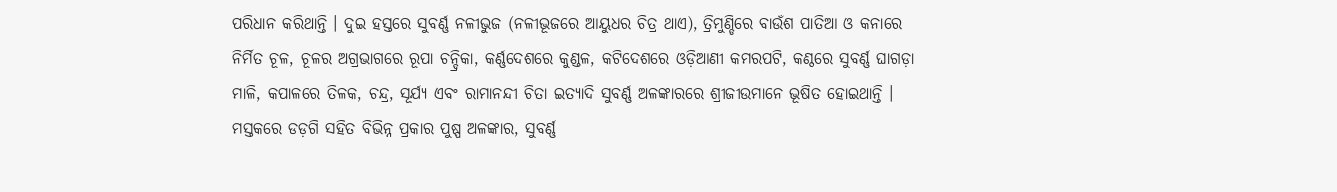ପରିଧାନ କରିଥାନ୍ତି । ଦୁଇ ହସ୍ତରେ ସୁବର୍ଣ୍ଣ ନଳୀଭୁଜ (ନଳୀଭୂଜରେ ଆୟୁଧର ଚିତ୍ର ଥାଏ), ତ୍ରିମୁଣ୍ଡିରେ ବାଉଁଶ ପାତିଆ ଓ କନାରେ ନିର୍ମିତ ଚୂଳ, ଚୂଳର ଅଗ୍ରଭାଗରେ ରୂପା ଚନ୍ଦ୍ରିକା, କର୍ଣ୍ଣଦେଶରେ କୁଣ୍ଡଳ, କଟିଦେଶରେ ଓଡ଼ିଆଣୀ କମରପଟି, କଣ୍ଠରେ ସୁବର୍ଣ୍ଣ ଘାଗଡ଼ା ମାଳି, କପାଳରେ ତିଳକ, ଚନ୍ଦ୍ର, ସୂର୍ଯ୍ୟ ଏବଂ ରାମାନନ୍ଦୀ ଚିତା ଇତ୍ୟାଦି ସୁବର୍ଣ୍ଣ ଅଳଙ୍କାରରେ ଶ୍ରୀଜୀଉମାନେ ଭୂଷିତ ହୋଇଥାନ୍ତି । ମସ୍ତକରେ ଡଡ଼ଗି ସହିତ ବିଭିନ୍ନ ପ୍ରକାର ପୁଷ୍ପ ଅଳଙ୍କାର, ସୁବର୍ଣ୍ଣ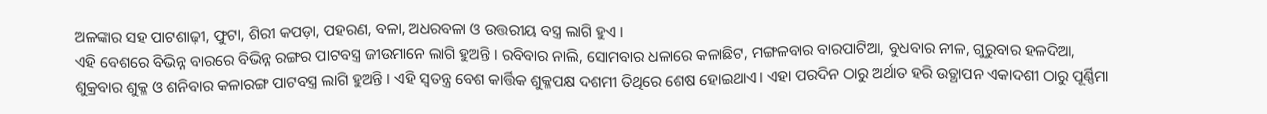ଅଳଙ୍କାର ସହ ପାଟଶାଢ଼ୀ, ଫୁଟା, ଶିରୀ କପଡ଼ା, ପହରଣ, ବଳା, ଅଧରବଳା ଓ ଉତ୍ତରୀୟ ବସ୍ତ୍ର ଲାଗି ହୁଏ ।
ଏହି ବେଶରେ ବିଭିନ୍ନ ବାରରେ ବିଭିନ୍ନ ରଙ୍ଗର ପାଟବସ୍ତ୍ର ଜୀଉମାନେ ଲାଗି ହୁଅନ୍ତି । ରବିବାର ନାଲି, ସୋମବାର ଧଳାରେ କଳାଛିଟ, ମଙ୍ଗଳବାର ବାରପାଟିଆ, ବୁଧବାର ନୀଳ, ଗୁରୁବାର ହଳଦିଆ, ଶୁକ୍ରବାର ଶୁକ୍ଳ ଓ ଶନିବାର କଳାରଙ୍ଗ ପାଟବସ୍ତ୍ର ଲାଗି ହୁଅନ୍ତି । ଏହି ସ୍ୱତନ୍ତ୍ର ବେଶ କାର୍ତ୍ତିକ ଶୁକ୍ଳପକ୍ଷ ଦଶମୀ ତିଥିରେ ଶେଷ ହୋଇଥାଏ। ଏହା ପରଦିନ ଠାରୁ ଅର୍ଥାତ ହରି ଉତ୍ଥାପନ ଏକାଦଶୀ ଠାରୁ ପୂର୍ଣ୍ଣିମା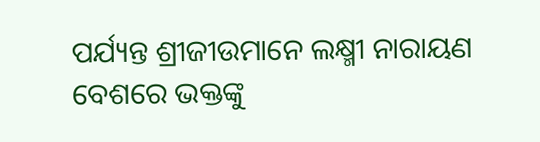ପର୍ଯ୍ୟନ୍ତ ଶ୍ରୀଜୀଉମାନେ ଲକ୍ଷ୍ମୀ ନାରାୟଣ ବେଶରେ ଭକ୍ତଙ୍କୁ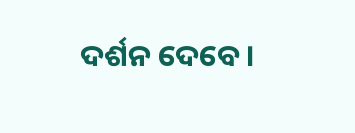ଦର୍ଶନ ଦେବେ।